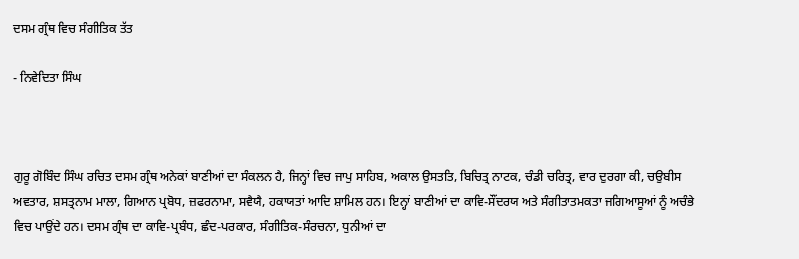ਦਸਮ ਗ੍ਰੰਥ ਵਿਚ ਸੰਗੀਤਿਕ ਤੱਤ

- ਨਿਵੇਦਿਤਾ ਸਿੰਘ



ਗੁਰੂ ਗੋਬਿੰਦ ਸਿੰਘ ਰਚਿਤ ਦਸਮ ਗ੍ਰੰਥ ਅਨੇਕਾਂ ਬਾਣੀਆਂ ਦਾ ਸੰਕਲਨ ਹੈ, ਜਿਨ੍ਹਾਂ ਵਿਚ ਜਾਪੁ ਸਾਹਿਬ, ਅਕਾਲ ਉਸਤਤਿ, ਬਿਚਿਤ੍ਰ ਨਾਟਕ, ਚੰਡੀ ਚਰਿਤ੍ਰ, ਵਾਰ ਦੁਰਗਾ ਕੀ, ਚਉਬੀਸ ਅਵਤਾਰ, ਸ਼ਸਤ੍ਰਨਾਮ ਮਾਲਾ, ਗਿਆਨ ਪ੍ਰਬੋਧ, ਜ਼ਫਰਨਾਮਾ, ਸਵੈਯੈ, ਹਕਾਯਤਾਂ ਆਦਿ ਸ਼ਾਮਿਲ ਹਨ। ਇਨ੍ਹਾਂ ਬਾਣੀਆਂ ਦਾ ਕਾਵਿ-ਸੌਂਦਰਯ ਅਤੇ ਸੰਗੀਤਾਤਮਕਤਾ ਜਗਿਆਸੂਆਂ ਨੂੰ ਅਚੰਭੇ ਵਿਚ ਪਾਉਂਦੇ ਹਨ। ਦਸਮ ਗ੍ਰੰਥ ਦਾ ਕਾਵਿ-ਪ੍ਰਬੰਧ, ਛੰਦ-ਪਰਕਾਰ, ਸੰਗੀਤਿਕ-ਸੰਰਚਨਾ, ਧੁਨੀਆਂ ਦਾ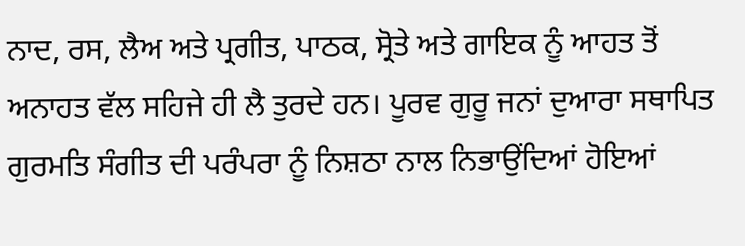ਨਾਦ, ਰਸ, ਲੈਅ ਅਤੇ ਪ੍ਰਗੀਤ, ਪਾਠਕ, ਸ੍ਰੋਤੇ ਅਤੇ ਗਾਇਕ ਨੂੰ ਆਹਤ ਤੋਂ ਅਨਾਹਤ ਵੱਲ ਸਹਿਜੇ ਹੀ ਲੈ ਤੁਰਦੇ ਹਨ। ਪੂਰਵ ਗੁਰੂ ਜਨਾਂ ਦੁਆਰਾ ਸਥਾਪਿਤ ਗੁਰਮਤਿ ਸੰਗੀਤ ਦੀ ਪਰੰਪਰਾ ਨੂੰ ਨਿਸ਼ਠਾ ਨਾਲ ਨਿਭਾਉਂਦਿਆਂ ਹੋਇਆਂ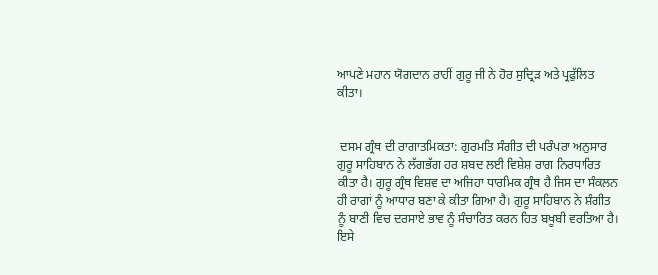ਆਪਣੇ ਮਹਾਨ ਯੋਗਦਾਨ ਰਾਹੀਂ ਗੁਰੂ ਜੀ ਨੇ ਹੋਰ ਸੁਦ੍ਰਿੜ ਅਤੇ ਪ੍ਰਫੁੱਲਿਤ ਕੀਤਾ।


 ਦਸਮ ਗ੍ਰੰਥ ਦੀ ਰਾਗਾਤਮਿਕਤਾ: ਗੁਰਮਤਿ ਸੰਗੀਤ ਦੀ ਪਰੰਪਰਾ ਅਨੁਸਾਰ ਗੁਰੂ ਸਾਹਿਬਾਨ ਨੇ ਲੱਗਭੱਗ ਹਰ ਸ਼ਬਦ ਲਈ ਵਿਸ਼ੇਸ਼ ਰਾਗ ਨਿਰਧਾਰਿਤ ਕੀਤਾ ਹੈ। ਗੁਰੂ ਗ੍ਰੰਥ ਵਿਸ਼ਵ ਦਾ ਅਜਿਹਾ ਧਾਰਮਿਕ ਗ੍ਰੰਥ ਹੈ ਜਿਸ ਦਾ ਸੰਕਲਨ ਹੀ ਰਾਗਾਂ ਨੂੰ ਆਧਾਰ ਬਣਾ ਕੇ ਕੀਤਾ ਗਿਆ ਹੈ। ਗੁਰੂ ਸਾਹਿਬਾਨ ਨੇ ਸ਼ੰਗੀਤ ਨੂੰ ਬਾਣੀ ਵਿਚ ਦਰਸਾਏ ਭਾਵ ਨੂੰ ਸੰਚਾਰਿਤ ਕਰਨ ਹਿਤ ਬਖੂਬੀ ਵਰਤਿਆ ਹੈ। ਇਸੇ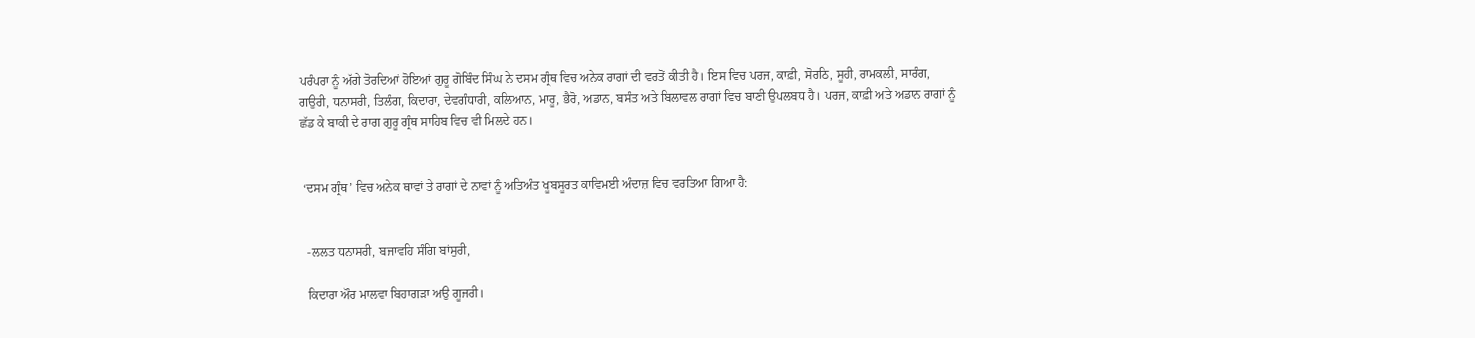ਪਰੰਪਰਾ ਨੂੰ ਅੱਗੇ ਤੋਰਦਿਆਂ ਹੋਇਆਂ ਗੁਰੂ ਗੋਬਿੰਦ ਸਿੰਘ ਨੇ ਦਸਮ ਗ੍ਰੰਥ ਵਿਚ ਅਨੇਕ ਰਾਗਾਂ ਦੀ ਵਰਤੋਂ ਕੀਤੀ ਹੈ। ਇਸ ਵਿਚ ਪਰਜ, ਕਾਫ਼ੀ, ਸੋਰਠਿ, ਸੂਹੀ, ਰਾਮਕਲੀ, ਸਾਰੰਗ, ਗਉਰੀ, ਧਨਾਸਰੀ, ਤਿਲੰਗ, ਕਿਦਾਰਾ, ਦੇਵਗੰਧਾਰੀ, ਕਲਿਆਨ, ਮਾਰੂ, ਭੈਰੋ, ਅਡਾਨ, ਬਸੰਤ ਅਤੇ ਬਿਲਾਵਲ ਰਾਗਾਂ ਵਿਚ ਬਾਣੀ ਉਪਲਬਧ ਹੈ। ਪਰਜ, ਕਾਫ਼ੀ ਅਤੇ ਅਡਾਨ ਰਾਗਾਂ ਨੂੰ ਛੱਡ ਕੇ ਬਾਕੀ ਦੇ ਰਾਗ ਗੁਰੂ ਗ੍ਰੰਥ ਸਾਹਿਬ ਵਿਚ ਵੀ ਮਿਲਦੇ ਹਨ।


 ‘ਦਸਮ ਗ੍ਰੰਥ’ ਵਿਚ ਅਨੇਕ ਥਾਵਾਂ ਤੇ ਰਾਗਾਂ ਦੇ ਨਾਵਾਂ ਨੂੰ ਅਤਿਅੰਤ ਖੂਬਸੂਰਤ ਕਾਵਿਮਈ ਅੰਦਾਜ਼ ਵਿਚ ਵਰਤਿਆ ਗਿਆ ਹੈ:


  -ਲਲਤ ਧਨਾਸਰੀ, ਬਜਾਵਹਿ ਸੰਗਿ ਬਾਂਸੁਰੀ,

  ਕਿਦਾਰਾ ਔਰ ਮਾਲਵਾ ਬਿਹਾਗੜਾ ਅਉ ਗੂਜਰੀ।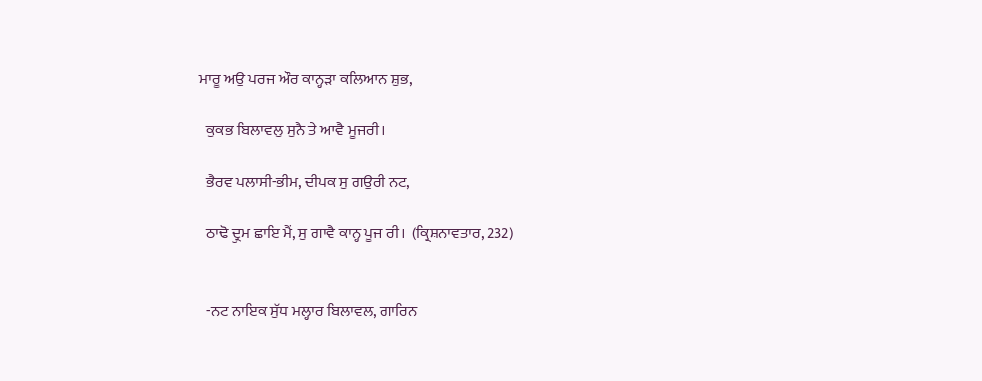ਮਾਰੂ ਅਉ ਪਰਜ ਔਰ ਕਾਨ੍ਹੜਾ ਕਲਿਆਨ ਸ਼ੁਭ,

  ਕੁਕਭ ਬਿਲਾਵਲੁ ਸੁਨੈ ਤੇ ਆਵੈ ਮੂਜਰੀ।

  ਭੈਰਵ ਪਲਾਸੀ-ਭੀਮ, ਦੀਪਕ ਸੁ ਗਉਰੀ ਨਟ,

  ਠਾਢੋ ਦ੍ਰੁਮ ਛਾਇ ਮੈਂ, ਸੁ ਗਾਵੈ ਕਾਨ੍ਹ ਪੂਜ ਰੀ।  (ਕ੍ਰਿਸ਼ਨਾਵਤਾਰ, 232)


  -ਨਟ ਨਾਇਕ ਸੁੱਧ ਮਲ੍ਹਾਰ ਬਿਲਾਵਲ, ਗਾਰਿਨ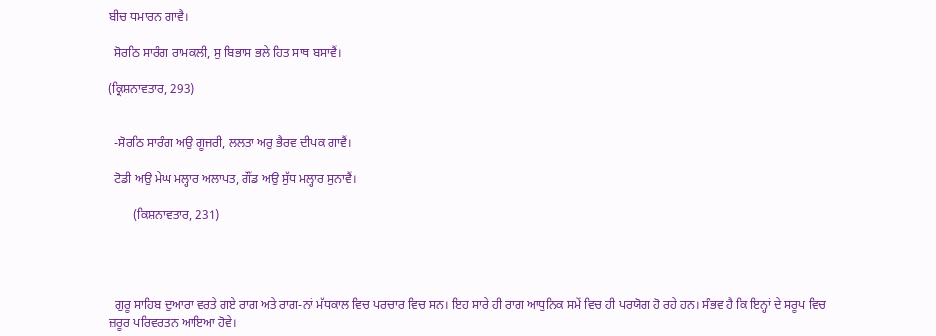ਬੀਚ ਧਮਾਰਨ ਗਾਵੈ।

  ਸੋਰਠਿ ਸਾਰੰਗ ਰਾਮਕਲੀ, ਸੁ ਬਿਭਾਸ ਭਲੇ ਹਿਤ ਸਾਥ ਬਸਾਵੈਂ।

(ਕ੍ਰਿਸ਼ਨਾਵਤਾਰ, 293)


  -ਸੋਰਠਿ ਸਾਰੰਗ ਅਉ ਗੂਜਰੀ, ਲਲਤਾ ਅਰੁ ਭੈਰਵ ਦੀਪਕ ਗਾਵੈਂ।

  ਟੋਡੀ ਅਉ ਮੇਘ ਮਲ੍ਹਾਰ ਅਲਾਪਤ, ਗੌਂਡ ਅਉ ਸੁੱਧ ਮਲ੍ਹਾਰ ਸੁਨਾਵੈਂ।

        (ਕਿਸ਼ਨਾਵਤਾਰ, 231)




  ਗੁਰੂ ਸਾਹਿਬ ਦੁਆਰਾ ਵਰਤੇ ਗਏ ਰਾਗ ਅਤੇ ਰਾਗ-ਨਾਂ ਮੱਧਕਾਲ ਵਿਚ ਪਰਚਾਰ ਵਿਚ ਸਨ। ਇਹ ਸਾਰੇ ਹੀ ਰਾਗ ਆਧੁਨਿਕ ਸਮੇਂ ਵਿਚ ਹੀ ਪਰਯੋਗ ਹੋ ਰਹੇ ਹਨ। ਸੰਭਵ ਹੈ ਕਿ ਇਨ੍ਹਾਂ ਦੇ ਸਰੂਪ ਵਿਚ ਜ਼ਰੂਰ ਪਰਿਵਰਤਨ ਆਇਆ ਹੋਵੇ।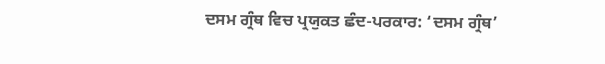ਦਸਮ ਗ੍ਰੰਥ ਵਿਚ ਪ੍ਰਯੁਕਤ ਛੰਦ-ਪਰਕਾਰ: ‘ਦਸਮ ਗ੍ਰੰਥ’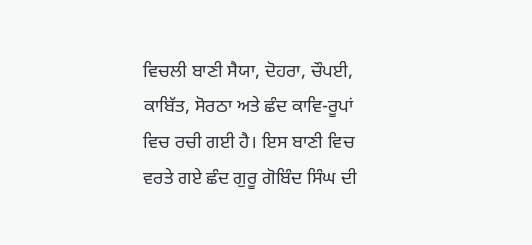ਵਿਚਲੀ ਬਾਣੀ ਸੈਯਾ, ਦੋਹਰਾ, ਚੌਪਈ, ਕਾਬਿੱਤ, ਸੋਰਠਾ ਅਤੇ ਛੰਦ ਕਾਵਿ-ਰੂਪਾਂ ਵਿਚ ਰਚੀ ਗਈ ਹੈ। ਇਸ ਬਾਣੀ ਵਿਚ ਵਰਤੇ ਗਏ ਛੰਦ ਗੁਰੂ ਗੋਬਿੰਦ ਸਿੰਘ ਦੀ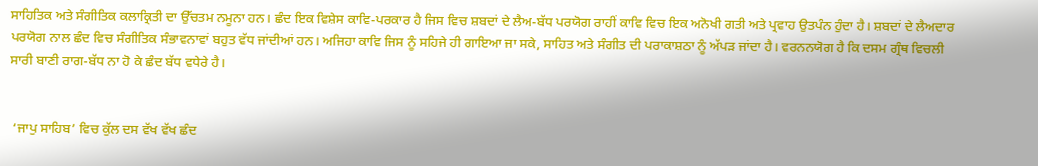ਸਾਹਿਤਿਕ ਅਤੇ ਸੰਗੀਤਿਕ ਕਲਾਕ੍ਰਿਤੀ ਦਾ ਉੱਚਤਮ ਨਮੂਨਾ ਹਨ। ਛੰਦ ਇਕ ਵਿਸ਼ੇਸ ਕਾਵਿ-ਪਰਕਾਰ ਹੈ ਜਿਸ ਵਿਚ ਸ਼ਬਦਾਂ ਦੇ ਲੈਅ-ਬੱਧ ਪਰਯੋਗ ਰਾਹੀਂ ਕਾਵਿ ਵਿਚ ਇਕ ਅਨੋਖੀ ਗਤੀ ਅਤੇ ਪ੍ਰਵਾਹ ਉਤਪੰਨ ਹੁੰਦਾ ਹੈ। ਸ਼ਬਦਾਂ ਦੇ ਲੈਅਦਾਰ ਪਰਯੋਗ ਨਾਲ ਛੰਦ ਵਿਚ ਸੰਗੀਤਿਕ ਸੰਭਾਵਨਾਵਾਂ ਬਹੁਤ ਵੱਧ ਜਾਂਦੀਆਂ ਹਨ। ਅਜਿਹਾ ਕਾਵਿ ਜਿਸ ਨੂੰ ਸਹਿਜੇ ਹੀ ਗਾਇਆ ਜਾ ਸਕੇ, ਸਾਹਿਤ ਅਤੇ ਸੰਗੀਤ ਦੀ ਪਰਾਕਾਸ਼ਠਾ ਨੂੰ ਅੱਪੜ ਜਾਂਦਾ ਹੈ। ਵਰਨਨਯੋਗ ਹੈ ਕਿ ਦਸਮ ਗ੍ਰੰਥ ਵਿਚਲੀ ਸਾਰੀ ਬਾਣੀ ਰਾਗ-ਬੱਧ ਨਾ ਹੋ ਕੇ ਛੰਦ ਬੱਧ ਵਧੇਰੇ ਹੈ।


 ‘ਜਾਪੁ ਸਾਹਿਬ’ ਵਿਚ ਕੁੱਲ ਦਸ ਵੱਖ ਵੱਖ ਛੰਦ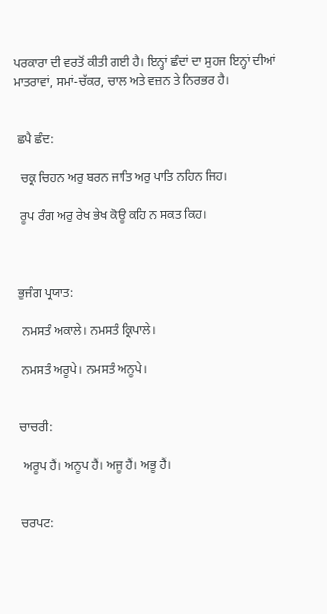ਪਰਕਾਰਾ ਦੀ ਵਰਤੋਂ ਕੀਤੀ ਗਈ ਹੈ। ਇਨ੍ਹਾਂ ਛੰਦਾਂ ਦਾ ਸੁਹਜ ਇਨ੍ਹਾਂ ਦੀਆਂ ਮਾਤਰਾਵਾਂ, ਸਮਾਂ-ਚੱਕਰ, ਚਾਲ ਅਤੇ ਵਜ਼ਨ ਤੇ ਨਿਰਭਰ ਹੈ।


 ਛਪੈ ਛੰਦ:

  ਚਕ੍ਰ ਚਿਹਨ ਅਰੁ ਬਰਨ ਜਾਤਿ ਅਰੁ ਪਾਤਿ ਨਹਿਨ ਜਿਹ।

  ਰੂਪ ਰੰਗ ਅਰੁ ਰੇਖ ਭੇਖ ਕੋਊ ਕਹਿ ਨ ਸਕਤ ਕਿਹ।



 ਭੁਜੰਗ ਪ੍ਰਯਾਤ:

  ਨਮਸਤੰ ਅਕਾਲੇ। ਨਮਸਤੰ ਕ੍ਰਿਪਾਲੇ।

  ਨਮਸਤੰ ਅਰੂਪੇ। ਨਮਸਤੰ ਅਨੂਪੇ।


 ਚਾਚਰੀ:

  ਅਰੂਪ ਹੈਂ। ਅਨੂਪ ਹੈਂ। ਅਜੂ ਹੈਂ। ਅਭੂ ਹੈਂ।


 ਚਰਪਟ: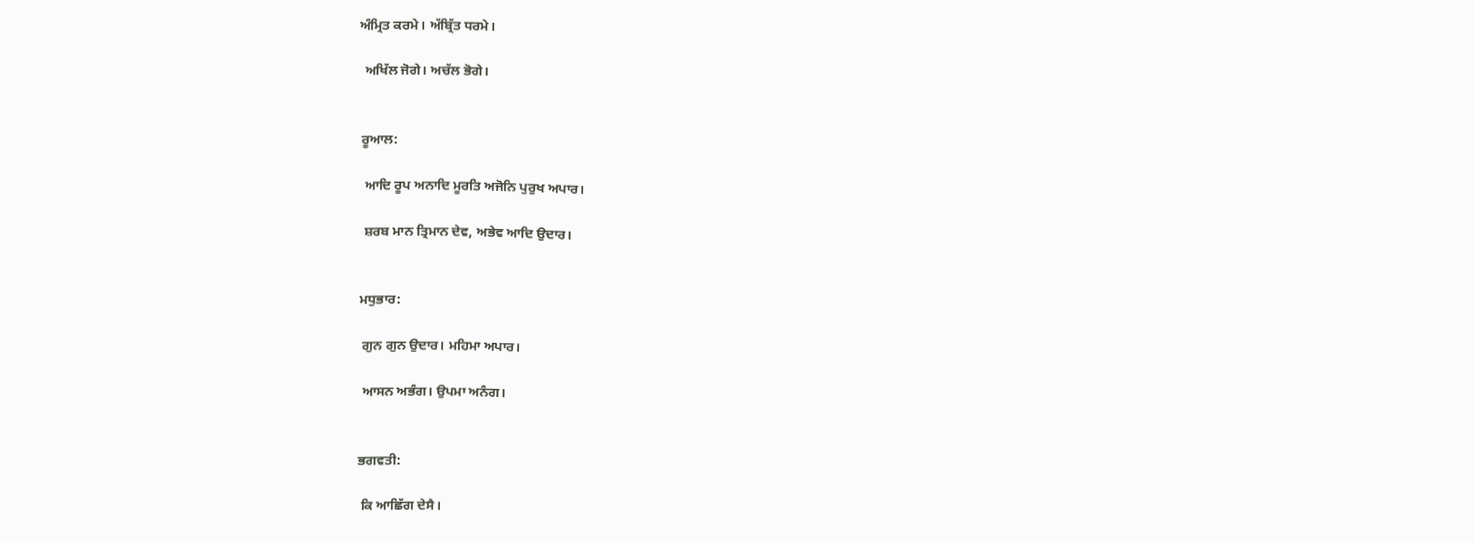ਅੰਮ੍ਰਿਤ ਕਰਮੇ। ਅੱਬ੍ਰਿੱਤ ਧਰਮੇ।

  ਅਖਿੱਲ ਜੋਗੇ। ਅਚੱਲ ਭੋਗੇ।


 ਰੂਆਲ:

  ਆਦਿ ਰੂਪ ਅਨਾਦਿ ਮੂਰਤਿ ਅਜੋਨਿ ਪੁਰੁਖ ਅਪਾਰ।

  ਸ਼ਰਬ ਮਾਨ ਤ੍ਰਿਮਾਨ ਦੇਵ, ਅਭੇਵ ਆਦਿ ਉਦਾਰ।


 ਮਧੁਭਾਰ:

  ਗੁਨ ਗੁਨ ਉਦਾਰ। ਮਹਿਮਾ ਅਪਾਰ।

  ਆਸਨ ਅਭੰਗ। ਉਪਮਾ ਅਨੰਗ।


 ਭਗਵਤੀ:

  ਕਿ ਆਛਿੱਗ ਦੇਸੈ।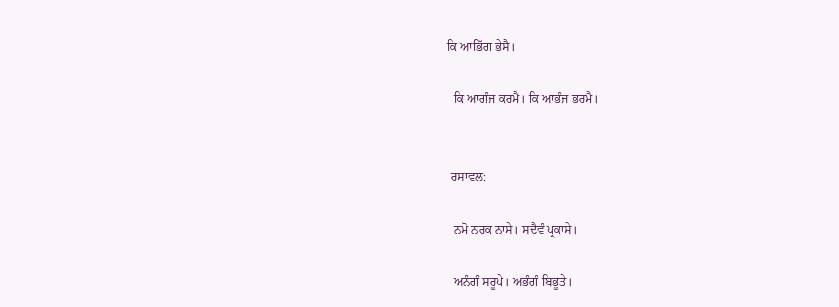ਕਿ ਆਭਿੱਗ ਭੇਸੈ।

  ਕਿ ਆਗੰਜ ਕਰਮੈ। ਕਿ ਆਭੰਜ ਭਰਮੈ।


 ਰਸਾਵਲ:

  ਨਮੋ ਨਰਕ ਨਾਸੇ। ਸਦੈਵੰ ਪ੍ਰਕਾਸੇ।

  ਅਨੰਗੰ ਸਰੂਪੇ। ਅਭੰਗੰ ਬਿਭੂਤੇ।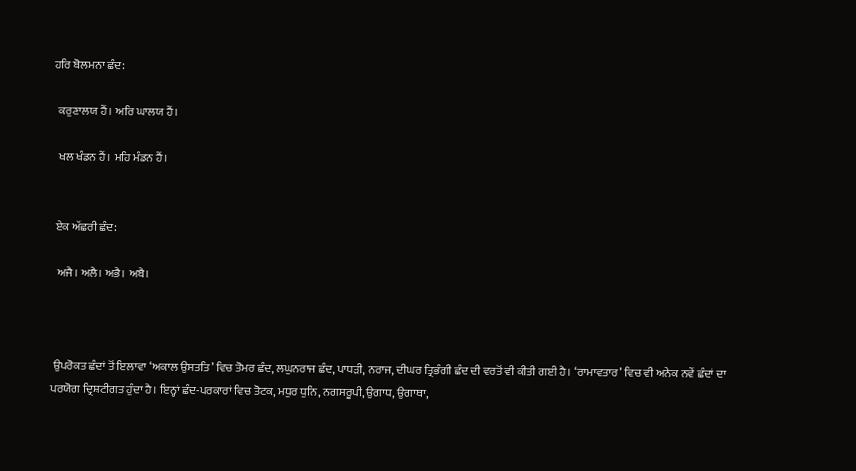ਹਰਿ ਬੋਲਮਨਾ ਛੰਦ:

  ਕਰੁਣਾਲਯ ਹੈਂ। ਅਰਿ ਘਾਲਯ ਹੈਂ।

  ਖਲ ਖੰਡਨ ਹੈਂ। ਮਹਿ ਮੰਡਨ ਹੈਂ।


 ਏਕ ਅੱਛਰੀ ਛੰਦ:

  ਅਜੈ। ਅਲੈ। ਅਭੈ। ਅਬੈ।



 ਉਪਰੋਕਤ ਛੰਦਾਂ ਤੋਂ ਇਲਾਵਾ ‘ਅਕਾਲ ਉਸਤਤਿ’ ਵਿਚ ਤੋਮਰ ਛੰਦ, ਲਘੁਨਰਾਜ ਛੰਦ, ਪਾਧੜੀ, ਨਰਾਜ, ਦੀਘਰ ਤ੍ਰਿਭੰਗੀ ਛੰਦ ਦੀ ਵਰਤੋਂ ਵੀ ਕੀਤੀ ਗਈ ਹੈ। ‘ਰਾਮਾਵਤਾਰ’ ਵਿਚ ਵੀ ਅਨੇਕ ਨਵੇਂ ਛੰਦਾਂ ਦਾ ਪਰਯੋਗ ਦ੍ਰਿਸ਼ਟੀਗਤ ਹੁੰਦਾ ਹੈ। ਇਨ੍ਹਾਂ ਛੰਦ-ਪਰਕਾਰਾਂ ਵਿਚ ਤੋਟਕ, ਮਧੁਰ ਧੁਨਿ, ਨਗਸਰੂਪੀ, ਉਗਾਧ, ਉਗਾਥਾ,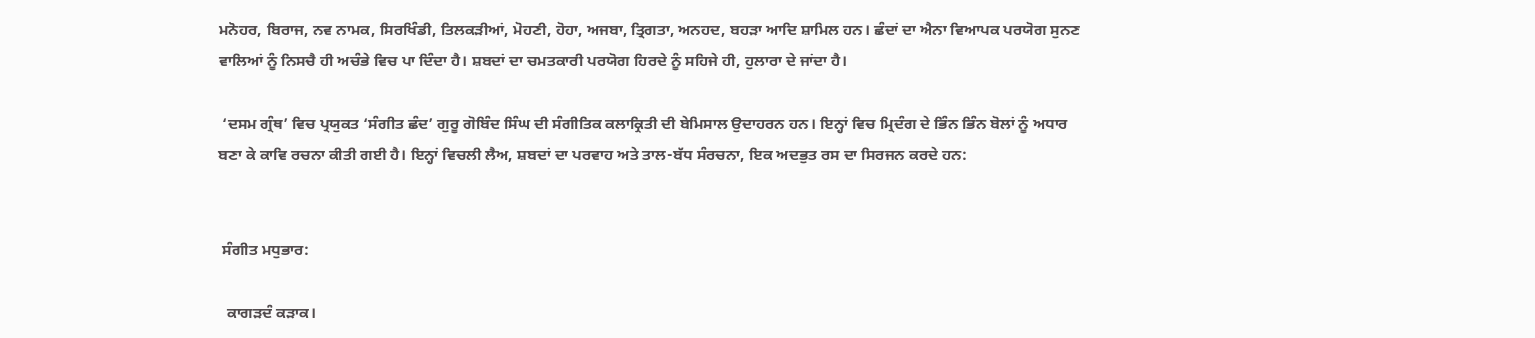ਮਨੋਹਰ, ਬਿਰਾਜ, ਨਵ ਨਾਮਕ, ਸਿਰਖਿੰਡੀ, ਤਿਲਕੜੀਆਂ, ਮੋਹਣੀ, ਹੋਹਾ, ਅਜਬਾ, ਤ੍ਰਿਗਤਾ, ਅਨਹਦ, ਬਹੜਾ ਆਦਿ ਸ਼ਾਮਿਲ ਹਨ। ਛੰਦਾਂ ਦਾ ਐਨਾ ਵਿਆਪਕ ਪਰਯੋਗ ਸੁਨਣ ਵਾਲਿਆਂ ਨੂੰ ਨਿਸਚੈ ਹੀ ਅਚੰਭੇ ਵਿਚ ਪਾ ਦਿੰਦਾ ਹੈ। ਸ਼ਬਦਾਂ ਦਾ ਚਮਤਕਾਰੀ ਪਰਯੋਗ ਹਿਰਦੇ ਨੂੰ ਸਹਿਜੇ ਹੀ, ਹੁਲਾਰਾ ਦੇ ਜਾਂਦਾ ਹੈ।

 ‘ਦਸਮ ਗ੍ਰੰਥ’ ਵਿਚ ਪ੍ਰਯੁਕਤ ‘ਸੰਗੀਤ ਛੰਦ’ ਗੁਰੂ ਗੋਬਿੰਦ ਸਿੰਘ ਦੀ ਸੰਗੀਤਿਕ ਕਲਾਕ੍ਰਿਤੀ ਦੀ ਬੇਮਿਸਾਲ ਉਦਾਹਰਨ ਹਨ। ਇਨ੍ਹਾਂ ਵਿਚ ਮ੍ਰਿਦੰਗ ਦੇ ਭਿੰਨ ਭਿੰਨ ਬੋਲਾਂ ਨੂੰ ਅਧਾਰ ਬਣਾ ਕੇ ਕਾਵਿ ਰਚਨਾ ਕੀਤੀ ਗਈ ਹੈ। ਇਨ੍ਹਾਂ ਵਿਚਲੀ ਲੈਅ, ਸ਼ਬਦਾਂ ਦਾ ਪਰਵਾਹ ਅਤੇ ਤਾਲ-ਬੱਧ ਸੰਰਚਨਾ, ਇਕ ਅਦਭੁਤ ਰਸ ਦਾ ਸਿਰਜਨ ਕਰਦੇ ਹਨ:


 ਸੰਗੀਤ ਮਧੁਭਾਰ:

  ਕਾਗੜਦੰ ਕੜਾਕ।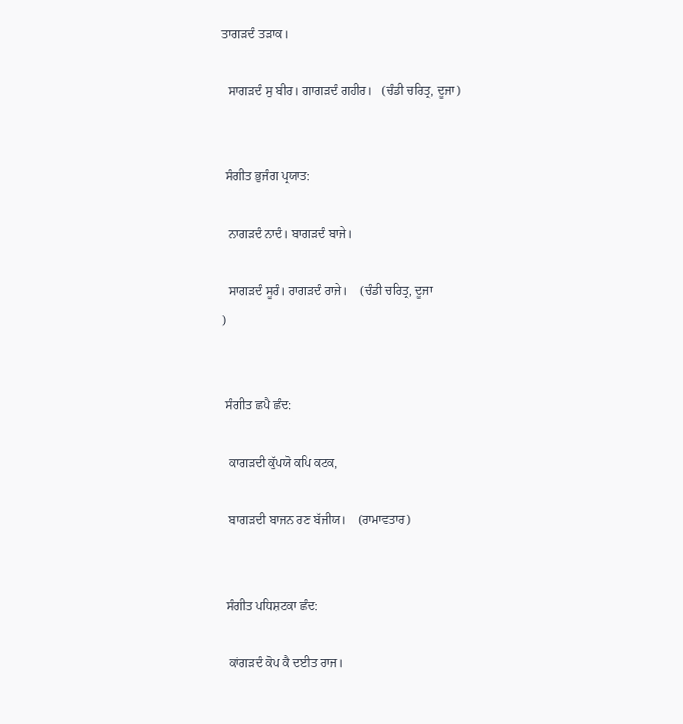ਤਾਗੜਦੰ ਤੜਾਕ।

  ਸਾਗੜਦੰ ਸੁ ਬੀਰ। ਗਾਗੜਦੰ ਗਹੀਰ।   (ਚੰਡੀ ਚਰਿਤ੍ਰ, ਦੂਜਾ)


 ਸੰਗੀਤ ਭੁਜੰਗ ਪ੍ਰਯਾਤ:

  ਨਾਗੜਦੰ ਨਾਦੰ। ਬਾਗੜਦੰ ਬਾਜੇ।

  ਸਾਗੜਦੰ ਸੂਰੰ। ਰਾਗੜਦੰ ਰਾਜੇ।    (ਚੰਡੀ ਚਰਿਤ੍ਰ, ਦੂਜਾ
)


 ਸੰਗੀਤ ਛਪੈ ਛੰਦ:

  ਕਾਗੜਦੀ ਕੁੱਪਯੋ ਕਪਿ ਕਟਕ,

  ਬਾਗੜਦੀ ਬਾਜਨ ਰਣ ਬੱਜੀਯ।    (ਰਾਮਾਵਤਾਰ)


 ਸੰਗੀਤ ਪਧਿਸ਼ਟਕਾ ਛੰਦ:

  ਕਾਂਗੜਦੰ ਕੋਪ ਕੈ ਦਈਤ ਰਾਜ।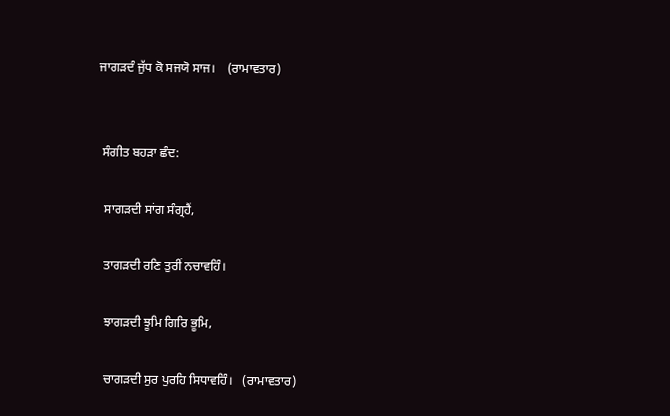ਜਾਗੜਦੰ ਜੁੱਧ ਕੋ ਸਜਯੋ ਸਾਜ।    (ਰਾਮਾਵਤਾਰ)


 ਸੰਗੀਤ ਬਹੜਾ ਛੰਦ:

  ਸਾਗੜਦੀ ਸਾਂਗ ਸੰਗ੍ਰਹੈਂ,

  ਤਾਗੜਦੀ ਰਣਿ ਤੁਰੀਂ ਨਚਾਵਹਿੰ।

  ਝਾਗੜਦੀ ਝੂਮਿ ਗਿਰਿ ਭੂਮਿ,

  ਚਾਗੜਦੀ ਸੁਰ ਪੁਰਹਿ ਸਿਧਾਵਹਿੰ।   (ਰਾਮਾਵਤਾਰ)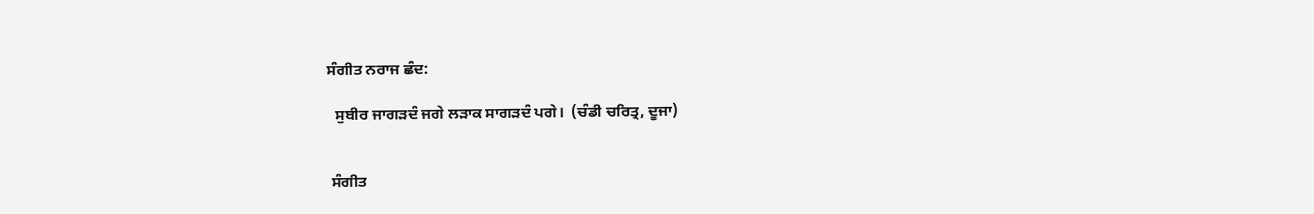ਸੰਗੀਤ ਨਰਾਜ ਛੰਦ:

  ਸੁਬੀਰ ਜਾਗੜਦੰ ਜਗੇ ਲੜਾਕ ਸਾਗੜਦੰ ਪਗੇ।  (ਚੰਡੀ ਚਰਿਤ੍ਰ, ਦੂਜਾ)


 ਸੰਗੀਤ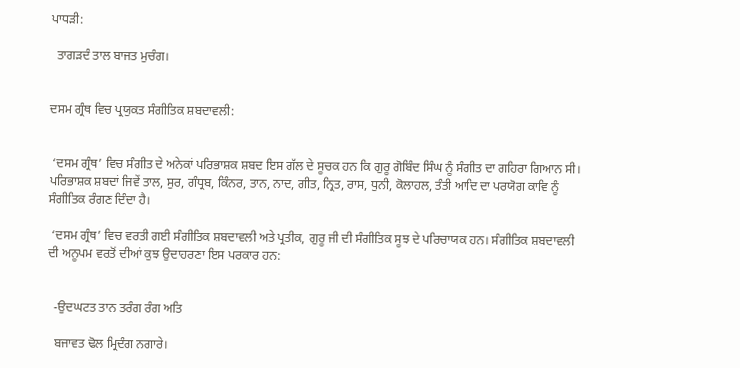ਪਾਧੜੀ:

  ਤਾਗੜਦੰ ਤਾਲ ਬਾਜਤ ਮੁਚੰਗ।


ਦਸਮ ਗ੍ਰੰਥ ਵਿਚ ਪ੍ਰਯੁਕਤ ਸੰਗੀਤਿਕ ਸ਼ਬਦਾਵਲੀ:


 ‘ਦਸਮ ਗ੍ਰੰਥ’ ਵਿਚ ਸੰਗੀਤ ਦੇ ਅਨੇਕਾਂ ਪਰਿਭਾਸ਼ਕ ਸ਼ਬਦ ਇਸ ਗੱਲ ਦੇ ਸੂਚਕ ਹਨ ਕਿ ਗੁਰੂ ਗੋਬਿੰਦ ਸਿੰਘ ਨੂੰ ਸੰਗੀਤ ਦਾ ਗਹਿਰਾ ਗਿਆਨ ਸੀ। ਪਰਿਭਾਸ਼ਕ ਸ਼ਬਦਾਂ ਜਿਵੇਂ ਤਾਲ, ਸੁਰ, ਗੰਧ੍ਰਬ, ਕਿੰਨਰ, ਤਾਨ, ਨਾਦ, ਗੀਤ, ਨ੍ਰਿਤ, ਰਾਸ, ਧੁਨੀ, ਕੋਲਾਹਲ, ਤੰਤੀ ਆਦਿ ਦਾ ਪਰਯੋਗ ਕਾਵਿ ਨੂੰ ਸੰਗੀਤਿਕ ਰੰਗਣ ਦਿੰਦਾ ਹੈ।

 ‘ਦਸਮ ਗ੍ਰੰਥ’ ਵਿਚ ਵਰਤੀ ਗਈ ਸੰਗੀਤਿਕ ਸ਼ਬਦਾਵਲੀ ਅਤੇ ਪ੍ਰਤੀਕ, ਗੁਰੂ ਜੀ ਦੀ ਸੰਗੀਤਿਕ ਸੂਝ ਦੇ ਪਰਿਚਾਯਕ ਹਨ। ਸੰਗੀਤਿਕ ਸ਼ਬਦਾਵਲੀ ਦੀ ਅਨੂਪਮ ਵਰਤੋਂ ਦੀਆਂ ਕੁਝ ਉਦਾਹਰਣਾ ਇਸ ਪਰਕਾਰ ਹਨ:


  -ਉਦਘਟਤ ਤਾਨ ਤਰੰਗ ਰੰਗ ਅਤਿ

  ਬਜਾਵਤ ਢੋਲ ਮ੍ਰਿਦੰਗ ਨਗਾਰੇ।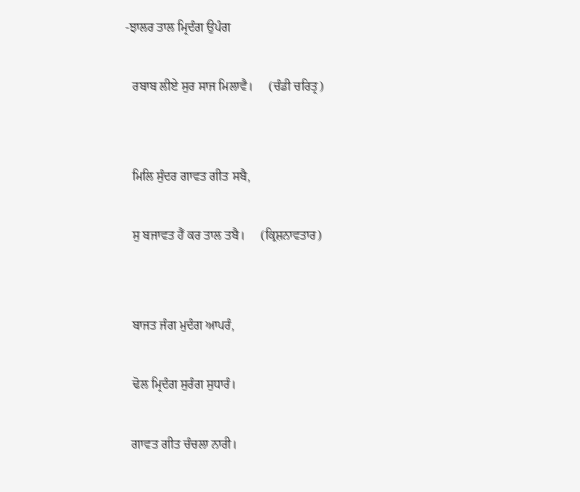-ਝਾਲਰ ਤਾਲ ਮ੍ਰਿਦੰਗ ਉਪੰਗ

  ਰਬਾਬ ਲੀਏ ਸੁਰ ਸਾਜ ਮਿਲਾਵੈ।     (ਚੰਡੀ ਚਰਿਤ੍ਰ)


  ਮਿਲਿ ਸੁੰਦਰ ਗਾਵਤ ਗੀਤ ਸਬੈ,

  ਸੁ ਬਜਾਵਤ ਹੈਂ ਕਰ ਤਾਲ ਤਬੈ।     (ਕ੍ਰਿਸ਼ਨਾਵਤਾਰ)


  ਬਾਜਤ ਜੰਗ ਮੁਦੰਗ ਆਪਰੰ,

  ਢੋਲ ਮ੍ਰਿਦੰਗ ਸੁਰੰਗ ਸੁਧਾਰੰ।

  ਗਾਵਤ ਗੀਤ ਚੰਚਲਾ ਨਾਰੀ।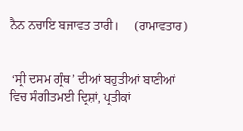ਨੈਨ ਨਚਾਇ ਬਜਾਵਤ ਤਾਰੀ।     (ਰਾਮਾਵਤਾਰ)


 ‘ਸ੍ਰੀ ਦਸਮ ਗ੍ਰੰਥ’ ਦੀਆਂ ਬਹੁਤੀਆਂ ਬਾਣੀਆਂ ਵਿਚ ਸੰਗੀਤਮਈ ਦ੍ਰਿਸ਼ਾਂ, ਪ੍ਰਤੀਕਾਂ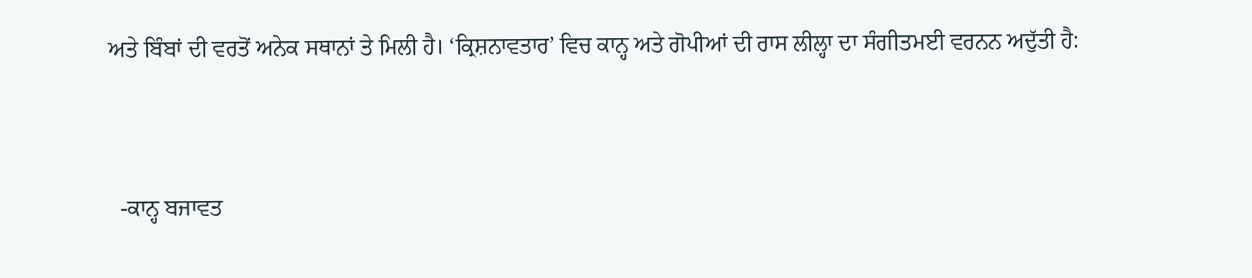ਅਤੇ ਬਿੰਬਾਂ ਦੀ ਵਰਤੋਂ ਅਨੇਕ ਸਥਾਨਾਂ ਤੇ ਮਿਲੀ ਹੈ। ‘ਕ੍ਰਿਸ਼ਨਾਵਤਾਰ’ ਵਿਚ ਕਾਨ੍ਹ ਅਤੇ ਗੋਪੀਆਂ ਦੀ ਰਾਸ ਲੀਲ੍ਹਾ ਦਾ ਸੰਗੀਤਮਈ ਵਰਨਨ ਅਦੁੱਤੀ ਹੈ:


  -ਕਾਨ੍ਹ ਬਜਾਵਤ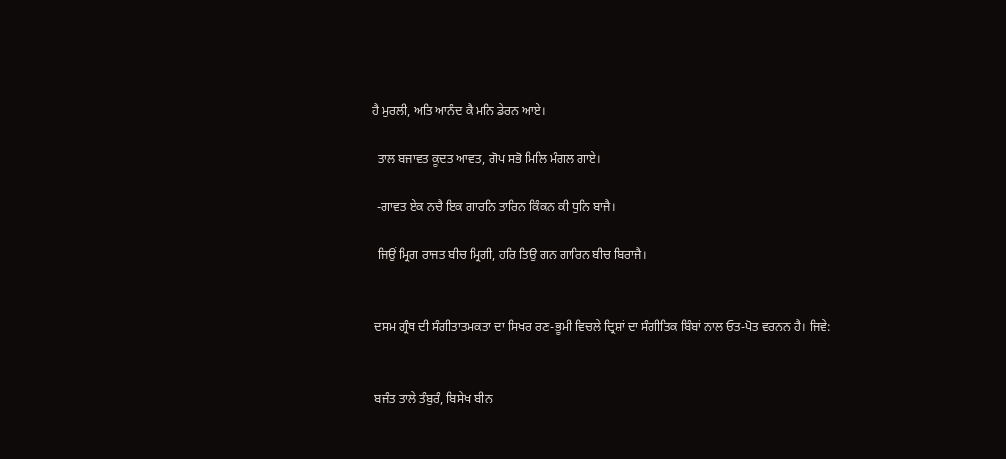ਹੈ ਮੁਰਲੀ, ਅਤਿ ਆਨੰਦ ਕੈ ਮਨਿ ਡੇਰਨ ਆਏ।

  ਤਾਲ ਬਜਾਵਤ ਕੂਦਤ ਆਵਤ, ਗੋਪ ਸਭੋ ਮਿਲਿ ਮੰਗਲ ਗਾਏ।

  -ਗਾਵਤ ਏਕ ਨਚੈ ਇਕ ਗਾਰਨਿ ਤਾਰਿਨ ਕਿੰਕਨ ਕੀ ਧੁਨਿ ਬਾਜੈ।

  ਜਿਉਂ ਮ੍ਰਿਗ ਰਾਜਤ ਬੀਚ ਮ੍ਰਿਗੀ, ਹਰਿ ਤਿਉ ਗਨ ਗਾਰਿਨ ਬੀਚ ਬਿਰਾਜੈ।


 ਦਸਮ ਗ੍ਰੰਥ ਦੀ ਸੰਗੀਤਾਤਮਕਤਾ ਦਾ ਸਿਖਰ ਰਣ-ਭੂਮੀ ਵਿਚਲੇ ਦ੍ਰਿਸ਼ਾਂ ਦਾ ਸੰਗੀਤਿਕ ਬਿੰਬਾਂ ਨਾਲ ਓਤ-ਪੋਤ ਵਰਨਨ ਹੈ। ਜਿਵੇ:


 ਬਜੰਤ ਤਾਲੇ ਤੰਬੁਰੰ, ਬਿਸੇਖ ਬੀਨ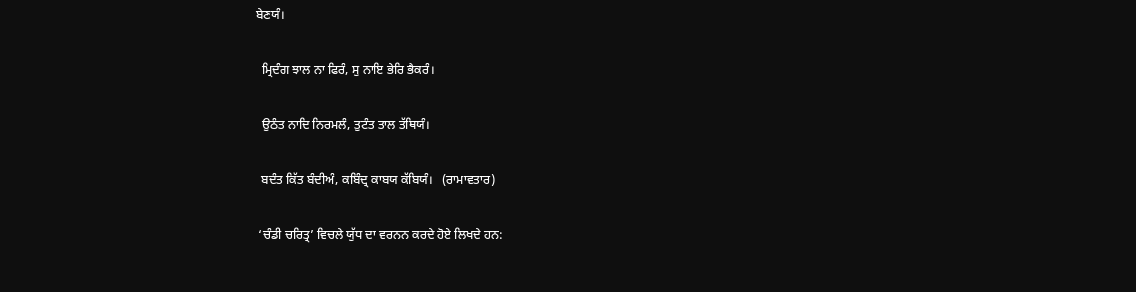ਬੇਣਯੰ।

  ਮ੍ਰਿਦੰਗ ਝਾਲ ਨਾ ਫਿਰੰ, ਸੁ ਨਾਇ ਭੇਰਿ ਭੈਕਰੰ।

  ਉਠੰਤ ਨਾਦਿ ਨਿਰਮਲੰ, ਤੁਟੰਤ ਤਾਲ ਤੱਥਿਯੰ।

  ਬਦੰਤ ਕਿੱਤ ਬੰਦੀਅੰ, ਕਬਿੰਦ੍ਰ ਕਾਬਯ ਕੱਬਿਯੰ।   (ਰਾਮਾਵਤਾਰ)

 ‘ਚੰਡੀ ਚਰਿਤ੍ਰ’ ਵਿਚਲੇ ਯੁੱਧ ਦਾ ਵਰਨਨ ਕਰਦੇ ਹੋਏ ਲਿਖਦੇ ਹਨ: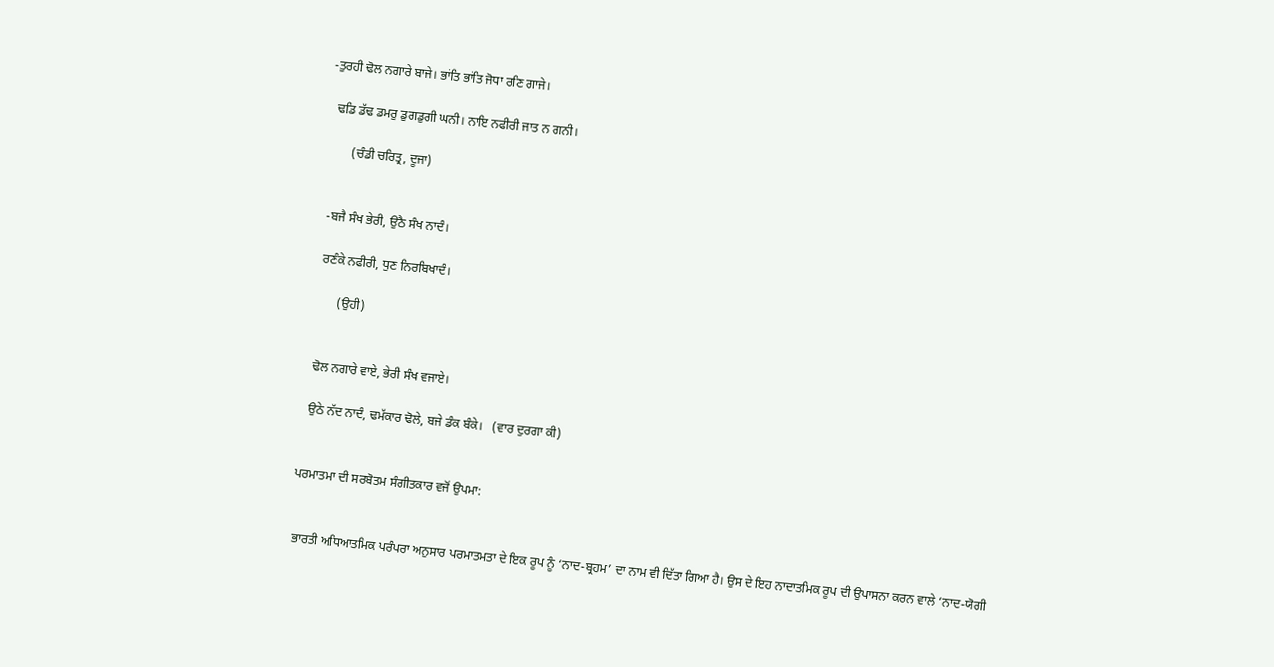-ਤੁਰਹੀ ਢੋਲ ਨਗਾਰੇ ਬਾਜੇ। ਭਾਂਤਿ ਭਾਂਤਿ ਜੋਧਾ ਰਣਿ ਗਾਜੇ।

  ਢਡਿ ਡੱਢ ਡਮਰੁ ਡੁਗਡੁਗੀ ਘਨੀ। ਨਾਇ ਨਫੀਰੀ ਜਾਤ ਨ ਗਨੀ।

        (ਚੰਡੀ ਚਰਿਤ੍ਰ, ਦੂਜਾ)


  -ਬਜੈ ਸੰਖ ਭੇਰੀ, ਉਠੈ ਸੰਖ ਨਾਦੰ।

  ਰਣੰਕੇ ਨਫੀਰੀ, ਧੁਣ ਨਿਰਬਿਖਾਦੰ।

        (ਉਹੀ)


  ਢੋਲ ਨਗਾਰੇ ਵਾਏ, ਭੇਰੀ ਸੰਖ ਵਜਾਏ।

  ਉਠੇ ਨੱਦ ਨਾਦੰ, ਢਮੱਕਾਰ ਢੋਲੇ, ਬਜੇ ਡੰਕ ਬੰਕੇ।   (ਵਾਰ ਦੁਰਗਾ ਕੀ)


ਪਰਮਾਤਮਾ ਦੀ ਸਰਬੋਤਮ ਸੰਗੀਤਕਾਰ ਵਜੋਂ ਉਪਮਾ:


 ਭਾਰਤੀ ਅਧਿਆਤਮਿਕ ਪਰੰਪਰਾ ਅਨੁਸਾਰ ਪਰਮਾਤਮਤਾ ਦੇ ਇਕ ਰੂਪ ਨੂੰ ‘ਨਾਦ-ਬ੍ਰਹਮ’ ਦਾ ਨਾਮ ਵੀ ਦਿੱਤਾ ਗਿਆ ਹੈ। ਉਸ ਦੇ ਇਹ ਨਾਦਾਤਮਿਕ ਰੂਪ ਦੀ ਉਪਾਸਨਾ ਕਰਨ ਵਾਲੇ ‘ਨਾਦ-ਯੋਗੀ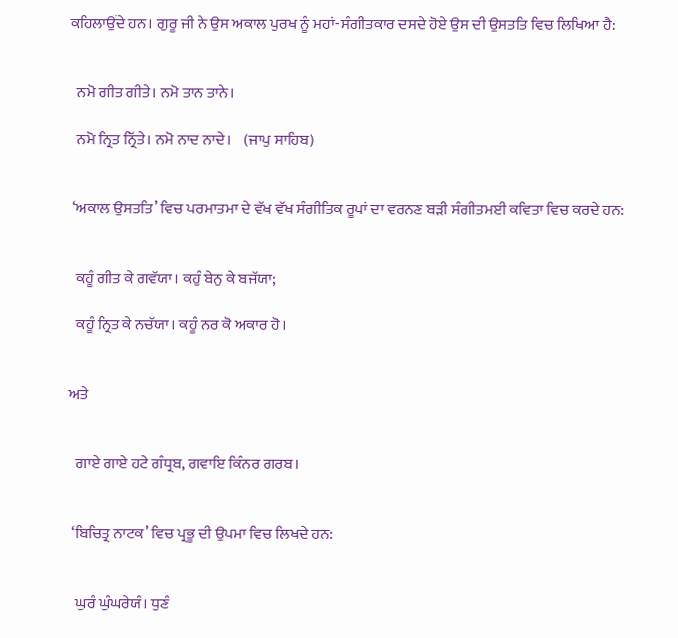ਕਹਿਲਾਉਂਦੇ ਹਨ। ਗੁਰੂ ਜੀ ਨੇ ਉਸ ਅਕਾਲ ਪੁਰਖ ਨੂੰ ਮਹਾਂ-ਸੰਗੀਤਕਾਰ ਦਸਦੇ ਹੋਏ ਉਸ ਦੀ ਉਸਤਤਿ ਵਿਚ ਲਿਖਿਆ ਹੈ:


  ਨਮੋ ਗੀਤ ਗੀਤੇ। ਨਮੋ ਤਾਨ ਤਾਨੇ।

  ਨਮੋ ਨ੍ਰਿਤ ਨ੍ਰਿੱਤੇ। ਨਮੋ ਨਾਦ ਨਾਦੇ।    (ਜਾਪੁ ਸਾਹਿਬ)


 ‘ਅਕਾਲ ਉਸਤਤਿ’ ਵਿਚ ਪਰਮਾਤਮਾ ਦੇ ਵੱਖ ਵੱਖ ਸੰਗੀਤਿਕ ਰੂਪਾਂ ਦਾ ਵਰਨਣ ਬੜੀ ਸੰਗੀਤਮਈ ਕਵਿਤਾ ਵਿਚ ਕਰਦੇ ਹਨ:


  ਕਹੂੰ ਗੀਤ ਕੇ ਗਵੱਯਾ। ਕਹੁੰ ਬੇਨੁ ਕੇ ਬਜੱਯਾ;

  ਕਹੂੰ ਨ੍ਰਿਤ ਕੇ ਨਚੱਯਾ। ਕਹੂੰ ਨਰ ਕੋ ਅਕਾਰ ਹੋ।


ਅਤੇ


  ਗਾਏ ਗਾਏ ਹਟੇ ਗੰਧ੍ਰਬ, ਗਵਾਇ ਕਿੰਨਰ ਗਰਬ।


 ‘ਬਿਚਿਤ੍ਰ ਨਾਟਕ’ ਵਿਚ ਪ੍ਰਭੂ ਦੀ ਉਪਮਾ ਵਿਚ ਲਿਖਦੇ ਹਨ:


  ਘੁਰੰ ਘੁੰਘਰੇਯੰ। ਧੁਣੰ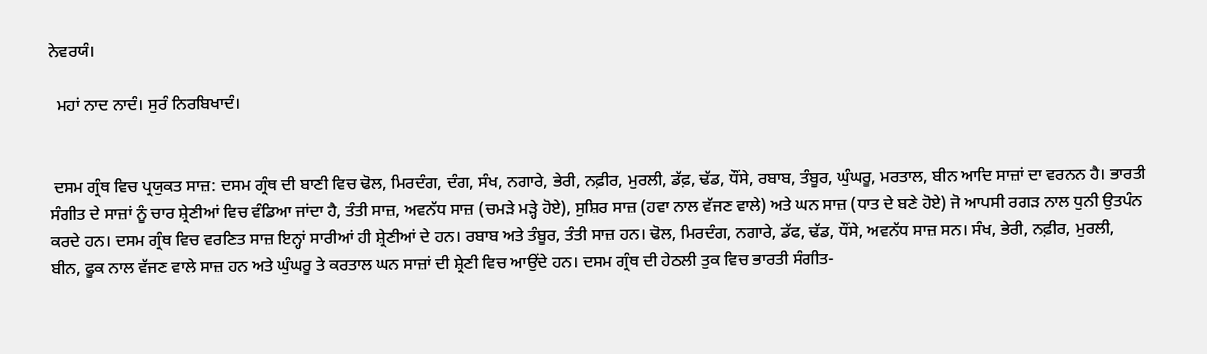ਨੇਵਰਯੰ।

  ਮਹਾਂ ਨਾਦ ਨਾਦੰ। ਸੁਰੰ ਨਿਰਬਿਖਾਦੰ।


 ਦਸਮ ਗ੍ਰੰਥ ਵਿਚ ਪ੍ਰਯੁਕਤ ਸਾਜ਼: ਦਸਮ ਗ੍ਰੰਥ ਦੀ ਬਾਣੀ ਵਿਚ ਢੋਲ, ਮਿਰਦੰਗ, ਦੰਗ, ਸੰਖ, ਨਗਾਰੇ, ਭੇਰੀ, ਨਫ਼ੀਰ, ਮੁਰਲੀ, ਡੱਫ਼, ਢੱਡ, ਧੌਂਸੇ, ਰਬਾਬ, ਤੰਬੂਰ, ਘੁੰਘਰੂ, ਮਰਤਾਲ, ਬੀਨ ਆਦਿ ਸਾਜ਼ਾਂ ਦਾ ਵਰਨਨ ਹੈ। ਭਾਰਤੀ ਸੰਗੀਤ ਦੇ ਸਾਜ਼ਾਂ ਨੂੰ ਚਾਰ ਸ਼੍ਰੇਣੀਆਂ ਵਿਚ ਵੰਡਿਆ ਜਾਂਦਾ ਹੈ, ਤੰਤੀ ਸਾਜ਼, ਅਵਨੱਧ ਸਾਜ਼ (ਚਮੜੇ ਮੜ੍ਹੇ ਹੋਏ), ਸੁਸ਼ਿਰ ਸਾਜ਼ (ਹਵਾ ਨਾਲ ਵੱਜਣ ਵਾਲੇ) ਅਤੇ ਘਨ ਸਾਜ਼ (ਧਾਤ ਦੇ ਬਣੇ ਹੋਏ) ਜੋ ਆਪਸੀ ਰਗੜ ਨਾਲ ਧੁਨੀ ਉਤਪੰਨ ਕਰਦੇ ਹਨ। ਦਸਮ ਗ੍ਰੰਥ ਵਿਚ ਵਰਣਿਤ ਸਾਜ਼ ਇਨ੍ਹਾਂ ਸਾਰੀਆਂ ਹੀ ਸ਼੍ਰੇਣੀਆਂ ਦੇ ਹਨ। ਰਬਾਬ ਅਤੇ ਤੰਬੂਰ, ਤੰਤੀ ਸਾਜ਼ ਹਨ। ਢੋਲ, ਮਿਰਦੰਗ, ਨਗਾਰੇ, ਡੱਫ, ਢੱਡ, ਧੌਂਸੇ, ਅਵਨੱਧ ਸਾਜ਼ ਸਨ। ਸੰਖ, ਭੇਰੀ, ਨਫ਼ੀਰ, ਮੁਰਲੀ, ਬੀਨ, ਫੂਕ ਨਾਲ ਵੱਜਣ ਵਾਲੇ ਸਾਜ਼ ਹਨ ਅਤੇ ਘੁੰਘਰੂ ਤੇ ਕਰਤਾਲ ਘਨ ਸਾਜ਼ਾਂ ਦੀ ਸ਼੍ਰੇਣੀ ਵਿਚ ਆਉਂਦੇ ਹਨ। ਦਸਮ ਗ੍ਰੰਥ ਦੀ ਹੇਠਲੀ ਤੁਕ ਵਿਚ ਭਾਰਤੀ ਸੰਗੀਤ-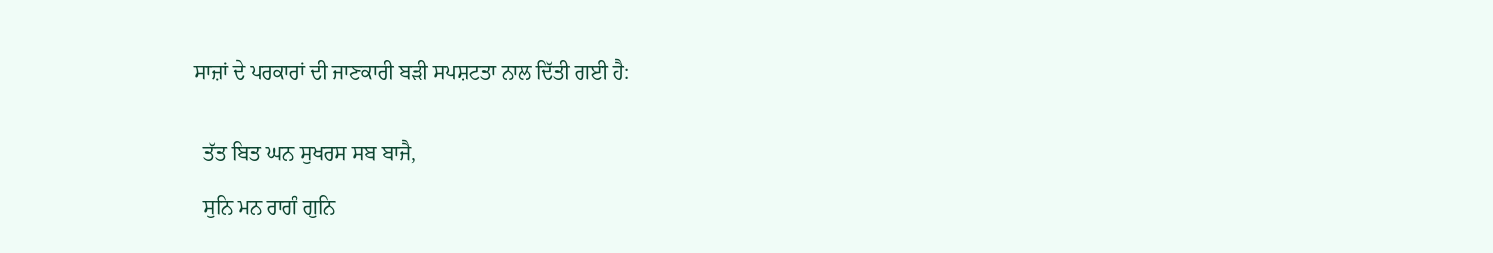ਸਾਜ਼ਾਂ ਦੇ ਪਰਕਾਰਾਂ ਦੀ ਜਾਣਕਾਰੀ ਬੜੀ ਸਪਸ਼ਟਤਾ ਨਾਲ ਦਿੱਤੀ ਗਈ ਹੈ:


  ਤੱਤ ਬਿਤ ਘਨ ਸੁਖਰਸ ਸਬ ਬਾਜੈ,

  ਸੁਨਿ ਮਨ ਰਾਗੰ ਗੁਨਿ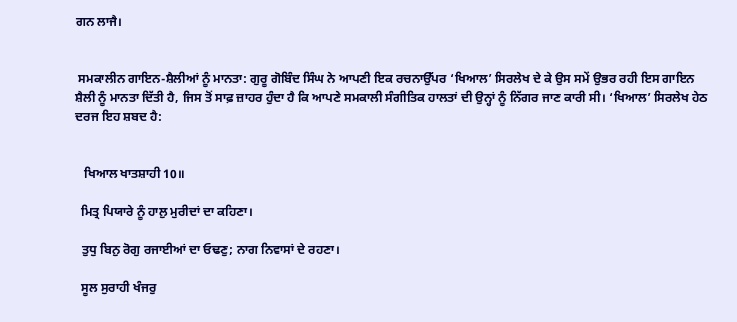ਗਨ ਲਾਜੈ।


 ਸਮਕਾਲੀਨ ਗਾਇਨ-ਸ਼ੈਲੀਆਂ ਨੂੰ ਮਾਨਤਾ: ਗੁਰੂ ਗੋਬਿੰਦ ਸਿੰਘ ਨੇ ਆਪਣੀ ਇਕ ਰਚਨਾਉੱਪਰ ‘ਖਿਆਲ’ ਸਿਰਲੇਖ ਦੇ ਕੇ ਉਸ ਸਮੇਂ ਉਭਰ ਰਹੀ ਇਸ ਗਾਇਨ ਸ਼ੈਲੀ ਨੂੰ ਮਾਨਤਾ ਦਿੱਤੀ ਹੈ, ਜਿਸ ਤੋਂ ਸਾਫ਼ ਜ਼ਾਹਰ ਹੁੰਦਾ ਹੈ ਕਿ ਆਪਣੇ ਸਮਕਾਲੀ ਸੰਗੀਤਿਕ ਹਾਲਤਾਂ ਦੀ ਉਨ੍ਹਾਂ ਨੂੰ ਨਿੱਗਰ ਜਾਣ ਕਾਰੀ ਸੀ। ‘ਖਿਆਲ’ ਸਿਰਲੇਖ ਹੇਠ ਦਰਜ ਇਹ ਸ਼ਬਦ ਹੈ:


   ਖਿਆਲ ਖਾਤਸ਼ਾਹੀ 10॥

  ਮਿਤ੍ਰ ਪਿਯਾਰੇ ਨੂੰ ਹਾਲੁ ਮੁਰੀਦਾਂ ਦਾ ਕਹਿਣਾ।

  ਤੁਧੁ ਬਿਨੁ ਰੋਗੁ ਰਜਾਈਆਂ ਦਾ ਓਢਣੁ; ਨਾਗ ਨਿਵਾਸਾਂ ਦੇ ਰਹਣਾ।

  ਸੂਲ ਸੁਰਾਹੀ ਖੰਜਰੁ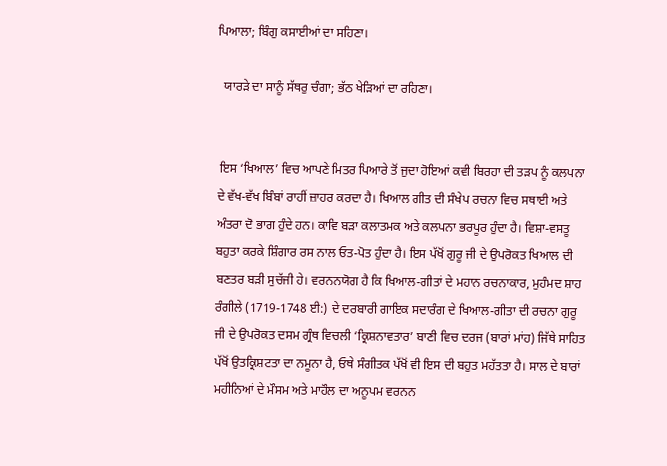ਪਿਆਲਾ; ਬਿੰਗੁ ਕਸਾਈਆਂ ਦਾ ਸਹਿਣਾ।

  ਯਾਰੜੇ ਦਾ ਸਾਨੂੰ ਸੱਥਰੁ ਚੰਗਾ; ਭੱਠ ਖੇੜਿਆਂ ਦਾ ਰਹਿਣਾ।


 ਇਸ ‘ਖਿਆਲ’ ਵਿਚ ਆਪਣੇ ਮਿਤਰ ਪਿਆਰੇ ਤੋਂ ਜੁਦਾ ਹੋਇਆਂ ਕਵੀ ਬਿਰਹਾ ਦੀ ਤੜਪ ਨੂੰ ਕਲਪਨਾ ਦੇ ਵੱਖ-ਵੱਖ ਬਿੰਬਾਂ ਰਾਹੀਂ ਜ਼ਾਹਰ ਕਰਦਾ ਹੈ। ਖਿਆਲ ਗੀਤ ਦੀ ਸੰਖੇਪ ਰਚਨਾ ਵਿਚ ਸਥਾਈ ਅਤੇ ਅੰਤਰਾ ਦੋ ਭਾਗ ਹੁੰਦੇ ਹਨ। ਕਾਵਿ ਬੜਾ ਕਲਾਤਮਕ ਅਤੇ ਕਲਪਨਾ ਭਰਪੂਰ ਹੁੰਦਾ ਹੈ। ਵਿਸ਼ਾ-ਵਸਤੂ ਬਹੁਤਾ ਕਰਕੇ ਸ਼ਿੰਗਾਰ ਰਸ ਨਾਲ ਓਤ-ਪੋਤ ਹੁੰਦਾ ਹੈ। ਇਸ ਪੱਖੋਂ ਗੁਰੂ ਜੀ ਦੇ ਉਪਰੋਕਤ ਖਿਆਲ ਦੀ ਬਣਤਰ ਬੜੀ ਸੁਚੱਜੀ ਹੇ। ਵਰਨਨਯੋਗ ਹੈ ਕਿ ਖਿਆਲ-ਗੀਤਾਂ ਦੇ ਮਹਾਨ ਰਚਨਾਕਾਰ, ਮੁਹੰਮਦ ਸ਼ਾਹ ਰੰਗੀਲੇ (1719-1748 ਈ:) ਦੇ ਦਰਬਾਰੀ ਗਾਇਕ ਸਦਾਰੰਗ ਦੇ ਖਿਆਲ-ਗੀਤਾ ਦੀ ਰਚਨਾ ਗੁਰੂ ਜੀ ਦੇ ਉਪਰੋਕਤ ਦਸਮ ਗ੍ਰੰਥ ਵਿਚਲੀ ‘ਕ੍ਰਿਸ਼ਨਾਵਤਾਰ’ ਬਾਣੀ ਵਿਚ ਦਰਜ (ਬਾਰਾਂ ਮਾਂਹ) ਜਿੱਥੇ ਸਾਹਿਤ ਪੱਖੋਂ ਉਤਕ੍ਰਿਸ਼ਟਤਾ ਦਾ ਨਮੂਨਾ ਹੈ, ਓਥੇ ਸੰਗੀਤਕ ਪੱਖੋਂ ਵੀ ਇਸ ਦੀ ਬਹੁਤ ਮਹੱਤਤਾ ਹੈ। ਸਾਲ ਦੇ ਬਾਰਾਂ ਮਹੀਨਿਆਂ ਦੇ ਮੌਸਮ ਅਤੇ ਮਾਹੌਲ ਦਾ ਅਨੂਪਮ ਵਰਨਨ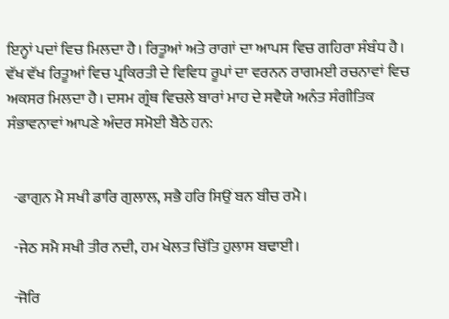ਇਨ੍ਹਾਂ ਪਦਾਂ ਵਿਚ ਮਿਲਦਾ ਹੈ। ਰਿਤੂਆਂ ਅਤੇ ਰਾਗਾਂ ਦਾ ਆਪਸ ਵਿਚ ਗਹਿਰਾ ਸੰਬੰਧ ਹੈ। ਵੱਖ ਵੱਖ ਰਿਤੂਆਂ ਵਿਚ ਪ੍ਰਕਿਰਤੀ ਦੇ ਵਿਵਿਧ ਰੂਪਾਂ ਦਾ ਵਰਨਨ ਰਾਗਮਈ ਰਚਨਾਵਾਂ ਵਿਚ ਅਕਸਰ ਮਿਲਦਾ ਹੈ। ਦਸਮ ਗ੍ਰੰਥ ਵਿਚਲੇ ਬਾਰਾਂ ਮਾਹ ਦੇ ਸਵੈਯੇ ਅਨੰਤ ਸੰਗੀਤਿਕ ਸੰਭਾਵਨਾਵਾਂ ਆਪਣੇ ਅੰਦਰ ਸਮੋਈ ਬੈਠੇ ਹਨ:


  -ਫਾਗੁਨ ਮੈ ਸਖੀ ਡਾਰਿ ਗੁਲਾਲ, ਸਭੈ ਹਰਿ ਸਿਉਂ ਬਨ ਬੀਚ ਰਮੈ।

  -ਜੇਠ ਸਮੈ ਸਖੀ ਤੀਰ ਨਦੀ, ਹਮ ਖੇਲਤ ਚਿੱਤਿ ਹੁਲਾਸ ਬਢਾਈ।

  -ਜੋਰਿ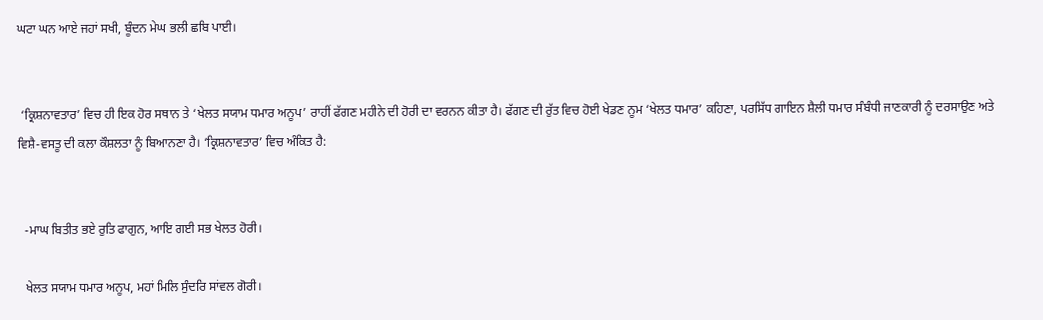ਘਟਾ ਘਨ ਆਏ ਜਹਾਂ ਸਖੀ, ਬੂੰਦਨ ਮੇਘ ਭਲੀ ਛਬਿ ਪਾਈ।


 ‘ਕ੍ਰਿਸ਼ਨਾਵਤਾਰ’ ਵਿਚ ਹੀ ਇਕ ਹੋਰ ਸਥਾਨ ਤੇ ‘ਖੇਲਤ ਸਯਾਮ ਧਮਾਰ ਅਨੂਪ’ ਰਾਹੀਂ ਫੱਗਣ ਮਹੀਨੇ ਦੀ ਹੋਰੀ ਦਾ ਵਰਨਨ ਕੀਤਾ ਹੈ। ਫੱਗਣ ਦੀ ਰੁੱਤ ਵਿਚ ਹੋਈ ਖੇਡਣ ਨੂਮ ‘ਖੇਲਤ ਧਮਾਰ’ ਕਹਿਣਾ, ਪਰਸਿੱਧ ਗਾਇਨ ਸ਼ੈਲੀ ਧਮਾਰ ਸੰਬੰਧੀ ਜਾਣਕਾਰੀ ਨੂੰ ਦਰਸਾਉਣ ਅਤੇ ਵਿਸ਼ੈ-ਵਸਤੂ ਦੀ ਕਲਾ ਕੌਸ਼ਲਤਾ ਨੂੰ ਬਿਆਨਣਾ ਹੈ। ‘ਕ੍ਰਿਸ਼ਨਾਵਤਾਰ’ ਵਿਚ ਅੰਕਿਤ ਹੈ:


  -ਮਾਘ ਬਿਤੀਤ ਭਏ ਰੁਤਿ ਫਾਗੁਨ, ਆਇ ਗਈ ਸਭ ਖੇਲਤ ਹੋਰੀ।

  ਖੇਲਤ ਸਯਾਮ ਧਮਾਰ ਅਨੂਪ, ਮਹਾਂ ਮਿਲਿ ਸੁੰਦਰਿ ਸਾਂਵਲ ਗੋਰੀ।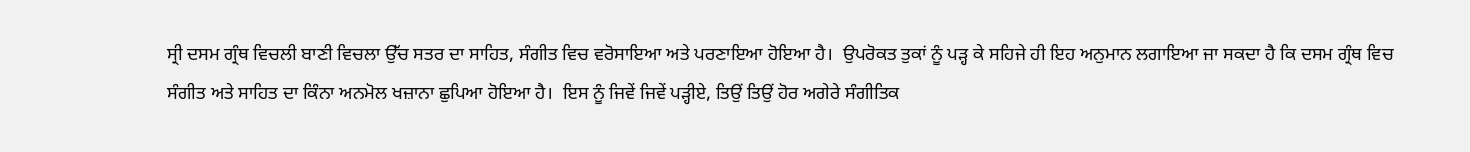ਸ੍ਰੀ ਦਸਮ ਗ੍ਰੰਥ ਵਿਚਲੀ ਬਾਣੀ ਵਿਚਲਾ ਉੱਚ ਸਤਰ ਦਾ ਸਾਹਿਤ, ਸੰਗੀਤ ਵਿਚ ਵਰੋਸਾਇਆ ਅਤੇ ਪਰਣਾਇਆ ਹੋਇਆ ਹੈ।  ਉਪਰੋਕਤ ਤੁਕਾਂ ਨੂੰ ਪੜ੍ਹ ਕੇ ਸਹਿਜੇ ਹੀ ਇਹ ਅਨੁਮਾਨ ਲਗਾਇਆ ਜਾ ਸਕਦਾ ਹੈ ਕਿ ਦਸਮ ਗ੍ਰੰਥ ਵਿਚ ਸੰਗੀਤ ਅਤੇ ਸਾਹਿਤ ਦਾ ਕਿੰਨਾ ਅਨਮੋਲ ਖਜ਼ਾਨਾ ਛੁਪਿਆ ਹੋਇਆ ਹੈ।  ਇਸ ਨੂੰ ਜਿਵੇਂ ਜਿਵੇਂ ਪੜ੍ਹੀਏ, ਤਿਉਂ ਤਿਉਂ ਹੋਰ ਅਗੇਰੇ ਸੰਗੀਤਿਕ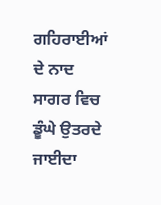ਗਹਿਰਾਈਆਂ ਦੇ ਨਾਦ ਸਾਗਰ ਵਿਚ ਡੂੰਘੇ ਉਤਰਦੇ ਜਾਈਦਾ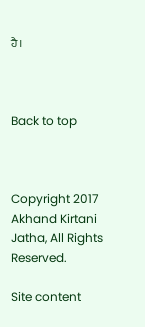ਹੈ।



Back to top



Copyright 2017 Akhand Kirtani Jatha, All Rights Reserved.

Site content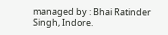managed by : Bhai Ratinder Singh, Indore.